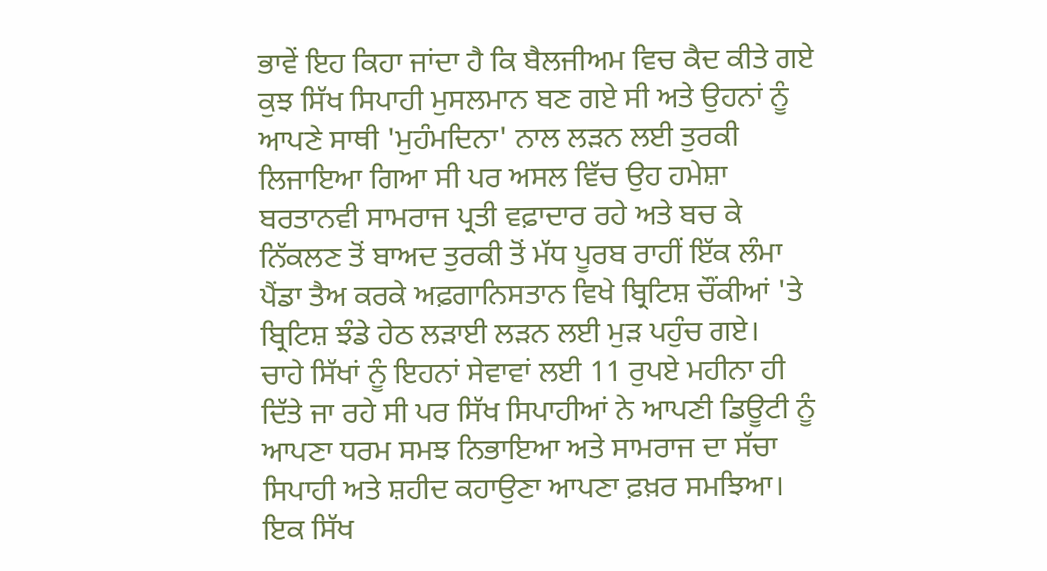ਭਾਵੇਂ ਇਹ ਕਿਹਾ ਜਾਂਦਾ ਹੈ ਕਿ ਬੈਲਜੀਅਮ ਵਿਚ ਕੈਦ ਕੀਤੇ ਗਏ ਕੁਝ ਸਿੱਖ ਸਿਪਾਹੀ ਮੁਸਲਮਾਨ ਬਣ ਗਏ ਸੀ ਅਤੇ ਉਹਨਾਂ ਨੂੰ ਆਪਣੇ ਸਾਥੀ 'ਮੁਹੰਮਦਿਨਾ' ਨਾਲ ਲੜਨ ਲਈ ਤੁਰਕੀ ਲਿਜਾਇਆ ਗਿਆ ਸੀ ਪਰ ਅਸਲ ਵਿੱਚ ਉਹ ਹਮੇਸ਼ਾ ਬਰਤਾਨਵੀ ਸਾਮਰਾਜ ਪ੍ਰਤੀ ਵਫ਼ਾਦਾਰ ਰਹੇ ਅਤੇ ਬਚ ਕੇ ਨਿੱਕਲਣ ਤੋਂ ਬਾਅਦ ਤੁਰਕੀ ਤੋਂ ਮੱਧ ਪੂਰਬ ਰਾਹੀਂ ਇੱਕ ਲੰਮਾ ਪੈਂਡਾ ਤੈਅ ਕਰਕੇ ਅਫ਼ਗਾਨਿਸਤਾਨ ਵਿਖੇ ਬ੍ਰਿਟਿਸ਼ ਚੌਂਕੀਆਂ 'ਤੇ ਬ੍ਰਿਟਿਸ਼ ਝੰਡੇ ਹੇਠ ਲੜਾਈ ਲੜਨ ਲਈ ਮੁੜ ਪਹੁੰਚ ਗਏ।
ਚਾਹੇ ਸਿੱਖਾਂ ਨੂੰ ਇਹਨਾਂ ਸੇਵਾਵਾਂ ਲਈ 11 ਰੁਪਏ ਮਹੀਨਾ ਹੀ ਦਿੱਤੇ ਜਾ ਰਹੇ ਸੀ ਪਰ ਸਿੱਖ ਸਿਪਾਹੀਆਂ ਨੇ ਆਪਣੀ ਡਿਊਟੀ ਨੂੰ ਆਪਣਾ ਧਰਮ ਸਮਝ ਨਿਭਾਇਆ ਅਤੇ ਸਾਮਰਾਜ ਦਾ ਸੱਚਾ ਸਿਪਾਹੀ ਅਤੇ ਸ਼ਹੀਦ ਕਹਾਉਣਾ ਆਪਣਾ ਫ਼ਖ਼ਰ ਸਮਝਿਆ।
ਇਕ ਸਿੱਖ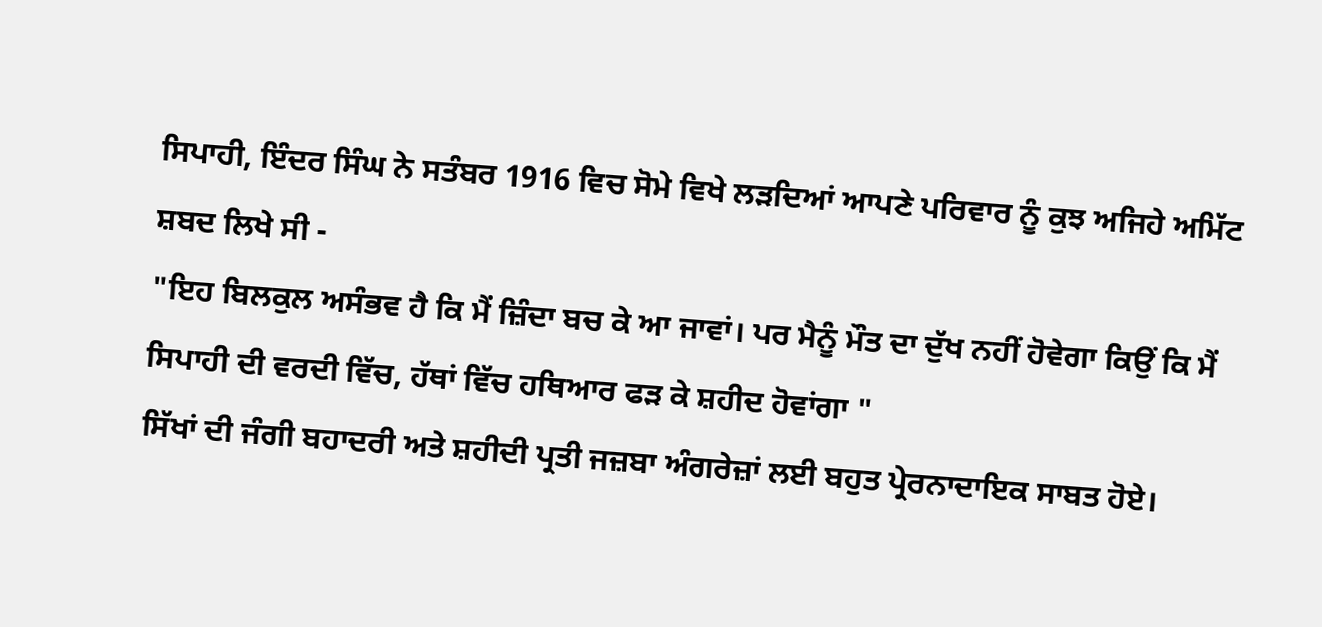ਸਿਪਾਹੀ, ਇੰਦਰ ਸਿੰਘ ਨੇ ਸਤੰਬਰ 1916 ਵਿਚ ਸੋਮੇ ਵਿਖੇ ਲੜਦਿਆਂ ਆਪਣੇ ਪਰਿਵਾਰ ਨੂੰ ਕੁਝ ਅਜਿਹੇ ਅਮਿੱਟ ਸ਼ਬਦ ਲਿਖੇ ਸੀ -
"ਇਹ ਬਿਲਕੁਲ ਅਸੰਭਵ ਹੈ ਕਿ ਮੈਂ ਜ਼ਿੰਦਾ ਬਚ ਕੇ ਆ ਜਾਵਾਂ। ਪਰ ਮੈਨੂੰ ਮੌਤ ਦਾ ਦੁੱਖ ਨਹੀਂ ਹੋਵੇਗਾ ਕਿਉਂ ਕਿ ਮੈਂ ਸਿਪਾਹੀ ਦੀ ਵਰਦੀ ਵਿੱਚ, ਹੱਥਾਂ ਵਿੱਚ ਹਥਿਆਰ ਫੜ ਕੇ ਸ਼ਹੀਦ ਹੋਵਾਂਗਾ "
ਸਿੱਖਾਂ ਦੀ ਜੰਗੀ ਬਹਾਦਰੀ ਅਤੇ ਸ਼ਹੀਦੀ ਪ੍ਰਤੀ ਜਜ਼ਬਾ ਅੰਗਰੇਜ਼ਾਂ ਲਈ ਬਹੁਤ ਪ੍ਰੇਰਨਾਦਾਇਕ ਸਾਬਤ ਹੋਏ।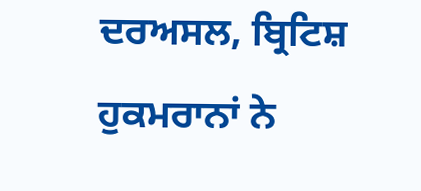ਦਰਅਸਲ, ਬ੍ਰਿਟਿਸ਼ ਹੁਕਮਰਾਨਾਂ ਨੇ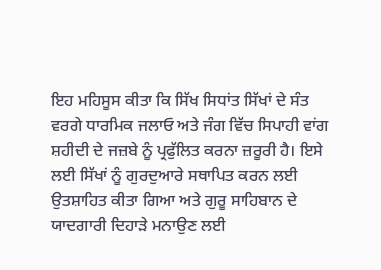ਇਹ ਮਹਿਸੂਸ ਕੀਤਾ ਕਿ ਸਿੱਖ ਸਿਧਾਂਤ ਸਿੱਖਾਂ ਦੇ ਸੰਤ ਵਰਗੇ ਧਾਰਮਿਕ ਜਲਾਓ ਅਤੇ ਜੰਗ ਵਿੱਚ ਸਿਪਾਹੀ ਵਾਂਗ ਸ਼ਹੀਦੀ ਦੇ ਜਜ਼ਬੇ ਨੂੰ ਪ੍ਰਫੁੱਲਿਤ ਕਰਨਾ ਜ਼ਰੂਰੀ ਹੈ। ਇਸੇ ਲਈ ਸਿੱਖਾਂ ਨੂੰ ਗੁਰਦੁਆਰੇ ਸਥਾਪਿਤ ਕਰਨ ਲਈ ਉਤਸ਼ਾਹਿਤ ਕੀਤਾ ਗਿਆ ਅਤੇ ਗੁਰੂ ਸਾਹਿਬਾਨ ਦੇ ਯਾਦਗਾਰੀ ਦਿਹਾੜੇ ਮਨਾਉਣ ਲਈ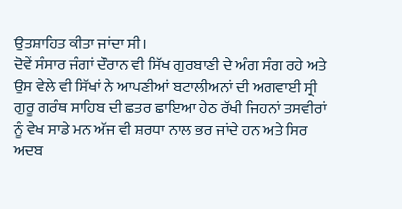ਉਤਸ਼ਾਹਿਤ ਕੀਤਾ ਜਾਂਦਾ ਸੀ।
ਦੋਵੇਂ ਸੰਸਾਰ ਜੰਗਾਂ ਦੌਰਾਨ ਵੀ ਸਿੱਖ ਗੁਰਬਾਣੀ ਦੇ ਅੰਗ ਸੰਗ ਰਹੇ ਅਤੇ ਉਸ ਵੇਲੇ ਵੀ ਸਿੱਖਾਂ ਨੇ ਆਪਣੀਆਂ ਬਟਾਲੀਅਨਾਂ ਦੀ ਅਗਵਾਈ ਸ੍ਰੀ ਗੁਰੂ ਗਰੰਥ ਸਾਹਿਬ ਦੀ ਛਤਰ ਛਾਇਆ ਹੇਠ ਰੱਖੀ ਜਿਹਨਾਂ ਤਸਵੀਰਾਂ ਨੂੰ ਵੇਖ ਸਾਡੇ ਮਨ ਅੱਜ ਵੀ ਸ਼ਰਧਾ ਨਾਲ ਭਰ ਜਾਂਦੇ ਹਨ ਅਤੇ ਸਿਰ ਅਦਬ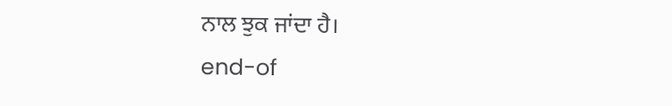ਨਾਲ ਝੁਕ ਜਾਂਦਾ ਹੈ।
end-of